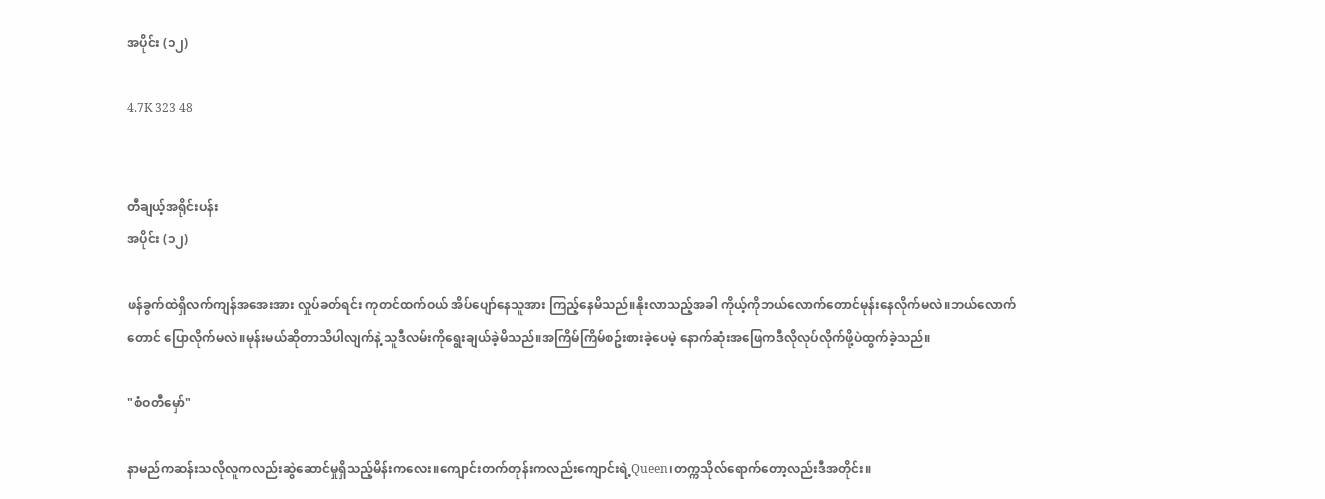အပိုင်း (၁၂)

4.7K 323 48


တီချယ့်အရိုင်းပန်း
အပိုင်း (၁၂)

ဖန်ခွက်ထဲရှိလက်ကျန်အအေးအား လှုပ်ခတ်ရင်း ကုတင်ထက်ဝယ် အိပ်ပျော်နေသူအား ကြည့်နေမိသည်။နိုးလာသည့်အခါ ကိုယ့်ကိုဘယ်လောက်တောင်မုန်းနေလိုက်မလဲ။ဘယ်လောက်တောင် ပြောလိုက်မလဲ။မုန်းမယ်ဆိုတာသိပါလျက်နဲ့ သူဒီလမ်းကိုရွေးချယ်ခဲ့မိသည်။အကြိမ်ကြိမ်စဥ်းစားခဲ့ပေမဲ့ နောက်ဆုံးအဖြေကဒီလိုလုပ်လိုက်ဖို့ပဲထွက်ခဲ့သည်။

"စံဝတီမှော်"

နာမည်ကဆန်းသလိုလူကလည်းဆွဲဆောင်မှုရှိသည့်မိန်းကလေး။ကျောင်းတက်တုန်းကလည်းကျောင်းရဲ့Queen၊တက္ကသိုလ်ရောက်တော့လည်းဒီအတိုင်း။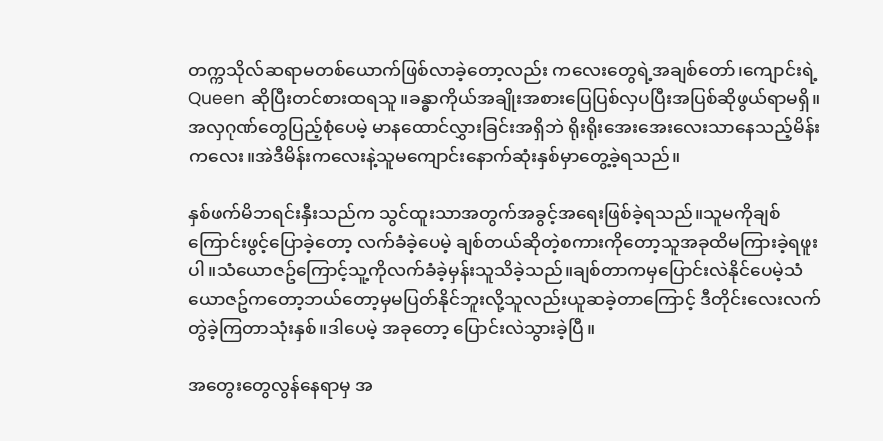တက္ကသိုလ်ဆရာမတစ်ယောက်ဖြစ်လာခဲ့တော့လည်း ကလေးတွေရဲ့အချစ်တော်၊ကျောင်းရဲ့Queen ဆိုပြီးတင်စားထရသူ။ခန္ဓာကိုယ်အချိုးအစားပြေပြစ်လှပပြီးအပြစ်ဆိုဖွယ်ရာမရှိ။အလှဂုဏ်တွေပြည့်စုံပေမဲ့ မာနထောင်လွှားခြင်းအရှိဘဲ ရိုးရိုးအေးအေးလေးသာနေသည့်မိန်းကလေး။အဲဒီမိန်းကလေးနဲ့သူမကျောင်းနောက်ဆုံးနှစ်မှာတွေ့ခဲ့ရသည်။

နှစ်ဖက်မိဘရင်းနှီးသည်က သွင်ထူးသာအတွက်အခွင့်အရေးဖြစ်ခဲ့ရသည်။သူမကိုချစ်ကြောင်းဖွင့်ပြောခဲ့တော့ လက်ခံခဲ့ပေမဲ့ ချစ်တယ်ဆိုတဲ့စကားကိုတော့သူအခုထိမကြားခဲ့ရဖူးပါ။သံယောဇဥ်ကြောင့်သူ့ကိုလက်ခံခဲ့မှန်းသူသိခဲ့သည်။ချစ်တာကမှပြောင်းလဲနိုင်ပေမဲ့သံယောဇဥ်ကတော့ဘယ်တော့မှမပြတ်နိုင်ဘူးလို့သူလည်းယူဆခဲ့တာကြောင့် ဒီတိုင်းလေးလက်တွဲခဲ့ကြတာသုံးနှစ်။ဒါပေမဲ့ အခုတော့ ပြောင်းလဲသွားခဲ့ပြီ။

အတွေးတွေလွန်နေရာမှ အ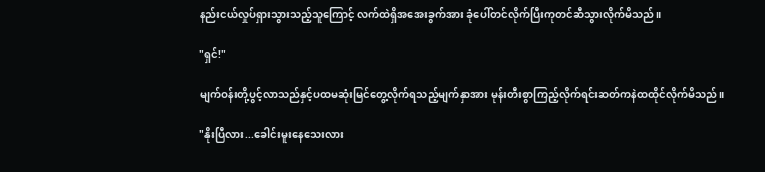နည်းငယ်လှုပ်ရှားသွားသည့်သူကြောင့် လက်ထဲရှိအအေးခွက်အား ခုံပေါ်တင်လိုက်ပြီးကုတင်ဆီသွားလိုက်မိသည်။

"ရှင်!"

မျက်ဝန်းတို့ပွင့်လာသည်နှင့်ပထမဆုံးမြင်တွေ့လိုက်ရသည့်မျက်နှာအား မုန်းတီးစွာကြည့်လိုက်ရင်းဆတ်ကနဲထထိုင်လိုက်မိသည်။

"နိုးပြီလား...ခေါင်းမူးနေသေးလား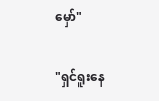မှော်"

"ရှင်ရူးနေ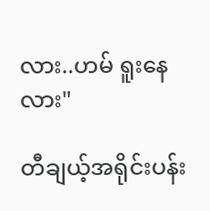လား..ဟမ် ရူးနေလား"

တီချယ့်အရိုင်းပန်း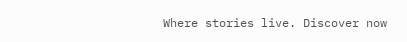Where stories live. Discover now